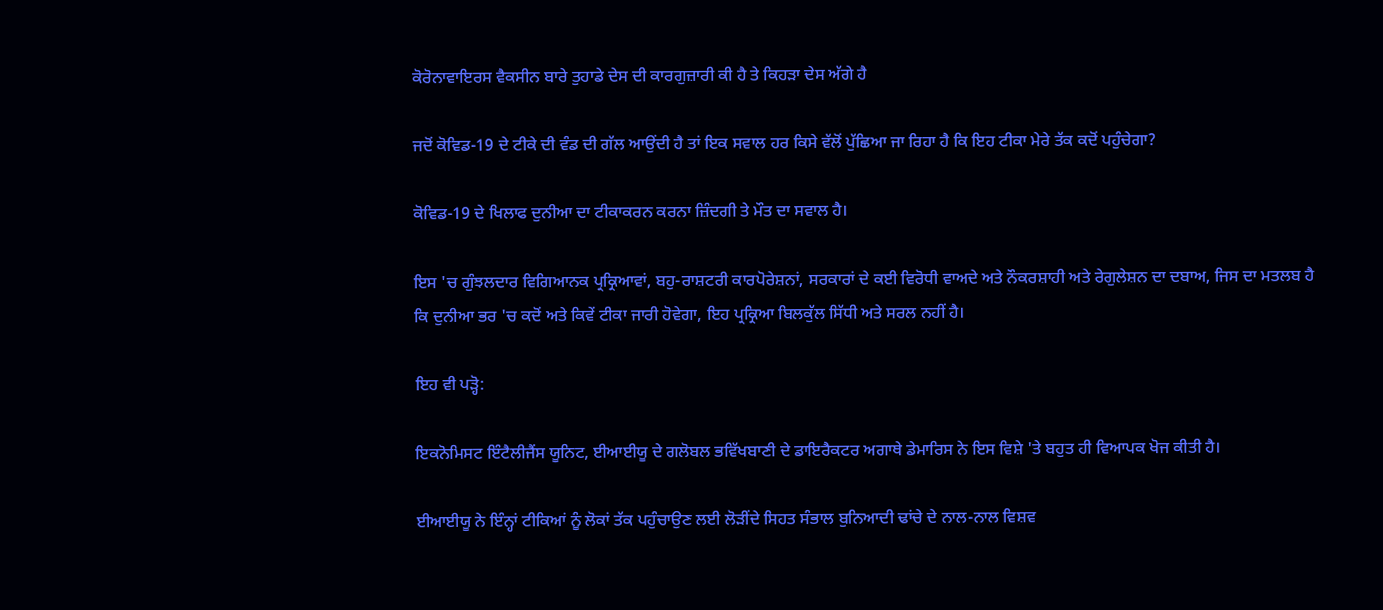ਕੋਰੋਨਾਵਾਇਰਸ ਵੈਕਸੀਨ ਬਾਰੇ ਤੁਹਾਡੇ ਦੇਸ ਦੀ ਕਾਰਗੁਜ਼ਾਰੀ ਕੀ ਹੈ ਤੇ ਕਿਹੜਾ ਦੇਸ ਅੱਗੇ ਹੈ

ਜਦੋਂ ਕੋਵਿਡ-19 ਦੇ ਟੀਕੇ ਦੀ ਵੰਡ ਦੀ ਗੱਲ ਆਉਂਦੀ ਹੈ ਤਾਂ ਇਕ ਸਵਾਲ ਹਰ ਕਿਸੇ ਵੱਲੋਂ ਪੁੱਛਿਆ ਜਾ ਰਿਹਾ ਹੈ ਕਿ ਇਹ ਟੀਕਾ ਮੇਰੇ ਤੱਕ ਕਦੋਂ ਪਹੁੰਚੇਗਾ?

ਕੋਵਿਡ-19 ਦੇ ਖਿਲਾਫ ਦੁਨੀਆ ਦਾ ਟੀਕਾਕਰਨ ਕਰਨਾ ਜ਼ਿੰਦਗੀ ਤੇ ਮੌਤ ਦਾ ਸਵਾਲ ਹੈ।

ਇਸ 'ਚ ਗੁੰਝਲਦਾਰ ਵਿਗਿਆਨਕ ਪ੍ਰਕ੍ਰਿਆਵਾਂ, ਬਹੁ-ਰਾਸ਼ਟਰੀ ਕਾਰਪੋਰੇਸ਼ਨਾਂ, ਸਰਕਾਰਾਂ ਦੇ ਕਈ ਵਿਰੋਧੀ ਵਾਅਦੇ ਅਤੇ ਨੌਕਰਸ਼ਾਹੀ ਅਤੇ ਰੇਗੁਲੇਸ਼ਨ ਦਾ ਦਬਾਅ, ਜਿਸ ਦਾ ਮਤਲਬ ਹੈ ਕਿ ਦੁਨੀਆ ਭਰ 'ਚ ਕਦੋਂ ਅਤੇ ਕਿਵੇਂ ਟੀਕਾ ਜਾਰੀ ਹੋਵੇਗਾ, ਇਹ ਪ੍ਰਕ੍ਰਿਆ ਬਿਲਕੁੱਲ ਸਿੱਧੀ ਅਤੇ ਸਰਲ ਨਹੀਂ ਹੈ।

ਇਹ ਵੀ ਪੜ੍ਹੋ:

ਇਕਨੋਮਿਸਟ ਇੰਟੈਲੀਜੈਂਸ ਯੂਨਿਟ, ਈਆਈਯੂ ਦੇ ਗਲੋਬਲ ਭਵਿੱਖਬਾਣੀ ਦੇ ਡਾਇਰੈਕਟਰ ਅਗਾਥੇ ਡੇਮਾਰਿਸ ਨੇ ਇਸ ਵਿਸ਼ੇ 'ਤੇ ਬਹੁਤ ਹੀ ਵਿਆਪਕ ਖੋਜ ਕੀਤੀ ਹੈ।

ਈਆਈਯੂ ਨੇ ਇੰਨ੍ਹਾਂ ਟੀਕਿਆਂ ਨੂੰ ਲੋਕਾਂ ਤੱਕ ਪਹੁੰਚਾਉਣ ਲਈ ਲੋੜੀਂਦੇ ਸਿਹਤ ਸੰਭਾਲ ਬੁਨਿਆਦੀ ਢਾਂਚੇ ਦੇ ਨਾਲ-ਨਾਲ ਵਿਸ਼ਵ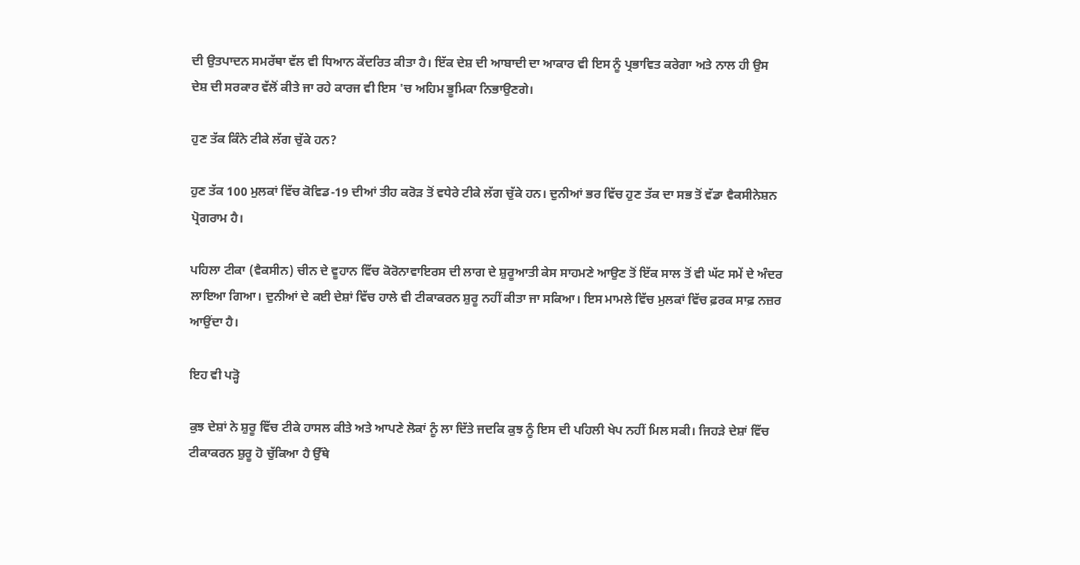ਦੀ ਉਤਪਾਦਨ ਸਮਰੱਥਾ ਵੱਲ ਵੀ ਧਿਆਨ ਕੇਂਦਰਿਤ ਕੀਤਾ ਹੈ। ਇੱਕ ਦੇਸ਼ ਦੀ ਆਬਾਦੀ ਦਾ ਆਕਾਰ ਵੀ ਇਸ ਨੂੰ ਪ੍ਰਭਾਵਿਤ ਕਰੇਗਾ ਅਤੇ ਨਾਲ ਹੀ ਉਸ ਦੇਸ਼ ਦੀ ਸਰਕਾਰ ਵੱਲੋਂ ਕੀਤੇ ਜਾ ਰਹੇ ਕਾਰਜ ਵੀ ਇਸ 'ਚ ਅਹਿਮ ਭੂਮਿਕਾ ਨਿਭਾਉਣਗੇ।

ਹੁਣ ਤੱਕ ਕਿੰਨੇ ਟੀਕੇ ਲੱਗ ਚੁੱਕੇ ਹਨ?

ਹੁਣ ਤੱਕ 100 ਮੁਲਕਾਂ ਵਿੱਚ ਕੋਵਿਡ-19 ਦੀਆਂ ਤੀਹ ਕਰੋੜ ਤੋਂ ਵਧੇਰੇ ਟੀਕੇ ਲੱਗ ਚੁੱਕੇ ਹਨ। ਦੁਨੀਆਂ ਭਰ ਵਿੱਚ ਹੁਣ ਤੱਕ ਦਾ ਸਭ ਤੋਂ ਵੱਡਾ ਵੈਕਸੀਨੇਸ਼ਨ ਪ੍ਰੋਗਰਾਮ ਹੈ।

ਪਹਿਲਾ ਟੀਕਾ (ਵੈਕਸੀਨ) ਚੀਨ ਦੇ ਵੂਹਾਨ ਵਿੱਚ ਕੋਰੋਨਾਵਾਇਰਸ ਦੀ ਲਾਗ ਦੇ ਸ਼ੁਰੂਆਤੀ ਕੇਸ ਸਾਹਮਣੇ ਆਉਣ ਤੋਂ ਇੱਕ ਸਾਲ ਤੋਂ ਵੀ ਘੱਟ ਸਮੇਂ ਦੇ ਅੰਦਰ ਲਾਇਆ ਗਿਆ। ਦੁਨੀਆਂ ਦੇ ਕਈ ਦੇਸ਼ਾਂ ਵਿੱਚ ਹਾਲੇ ਵੀ ਟੀਕਾਕਰਨ ਸ਼ੁਰੂ ਨਹੀਂ ਕੀਤਾ ਜਾ ਸਕਿਆ। ਇਸ ਮਾਮਲੇ ਵਿੱਚ ਮੁਲਕਾਂ ਵਿੱਚ ਫ਼ਰਕ ਸਾਫ਼ ਨਜ਼ਰ ਆਉਂਦਾ ਹੈ।

ਇਹ ਵੀ ਪੜ੍ਹੋ

ਕੁਝ ਦੇਸ਼ਾਂ ਨੇ ਸ਼ੁਰੂ ਵਿੱਚ ਟੀਕੇ ਹਾਸਲ ਕੀਤੇ ਅਤੇ ਆਪਣੇ ਲੋਕਾਂ ਨੂੰ ਲਾ ਦਿੱਤੇ ਜਦਕਿ ਕੁਝ ਨੂੰ ਇਸ ਦੀ ਪਹਿਲੀ ਖੇਪ ਨਹੀਂ ਮਿਲ ਸਕੀ। ਜਿਹੜੇ ਦੇਸ਼ਾਂ ਵਿੱਚ ਟੀਕਾਕਰਨ ਸ਼ੁਰੂ ਹੋ ਚੁੱਕਿਆ ਹੈ ਉੱਥੇ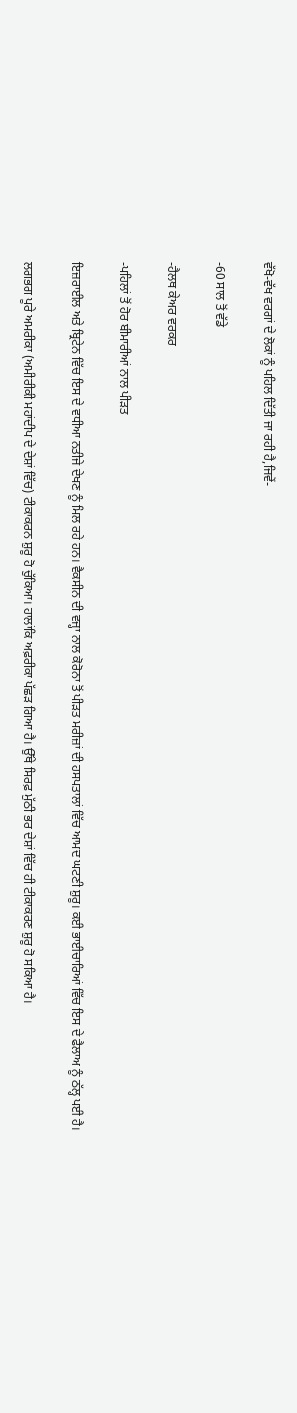ਵੱਖੋ-ਵੱਖ ਵਰਗਾਂ ਦੇ ਲੋਕਾਂ ਨੂੰ ਪਹਿਲ ਦਿੱਤੀ ਜਾ ਰਹੀ ਹੈ,ਜਿਵੇਂ-

-60 ਸਾਲ ਤੋਂ ਵੱਡੇ

-ਹੈਲਥ ਕੇਅਰ ਵਰਕਰ

-ਪਹਿਲਾਂ ਤੋਂ ਹੋਰ ਬੀਮਾਰੀਆਂ ਨਾਲ ਪੀੜਤ

ਇਜ਼ਰਾਈਲ ਅਤੇ ਬ੍ਰਿਟੇਨ ਵਿੱਚ ਇਸ ਦੇ ਵਧੀਆ ਨਤੀਜੇ ਦੇਖਣ ਨੂੰ ਮਿਲ ਰਹੇ ਹਨ। ਵੈਕਸੀਨ ਦੀ ਵਜ੍ਹਾ ਨਾਲ ਕੋਰੋਨਾ ਤੋਂ ਪੀੜਤ ਮਰੀਜ਼ਾਂ ਦੀ ਹਸਪਤਾਲਾਂ ਵਿੱਚ ਆਮਦ ਘਟਣੀ ਸ਼ੁਰੂ। ਕਈ ਭਾਈਚਾਰਿਆਂ ਵਿੱਚ ਇਸ ਦੇ ਫੈਲਾਅ ਨੂੰ ਠੱਲ੍ਹ ਪਈ ਹੈ।

ਲਗਭਗ ਪੂਰੇ ਅਮਰੀਕਾ (ਅਮੀਰੀਕੀ ਮਹਾਂਦੀਪ ਦੇ ਦੇਸ਼ਾਂ ਵਿੱਚ) ਟੀਕਾਕਰਨ ਸ਼ੁਰੂ ਹੋ ਚੁੱਕਿਆ। ਹਾਲਾਂਕਿ ਅਫ਼ਰੀਕਾ ਪੱਛੜ ਗਿਆ ਹੈ। ਉੱਥੇ ਸਿਰਫ਼ ਮੁੱਠੀ ਭਰ ਦੇਸ਼ਾਂ ਵਿੱਚ ਹੀ ਟੀਕਾਕਰਣ ਸ਼ੁਰੂ ਹੋ ਸਕਿਆ ਹੈ।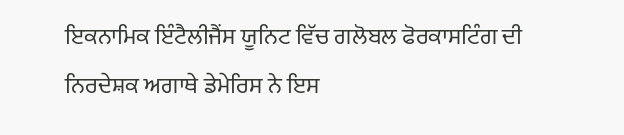ਇਕਨਾਮਿਕ ਇੰਟੈਲੀਜੈਂਸ ਯੂਨਿਟ ਵਿੱਚ ਗਲੋਬਲ ਫੋਰਕਾਸਟਿੰਗ ਦੀ ਨਿਰਦੇਸ਼ਕ ਅਗਾਥੇ ਡੇਮੇਰਿਸ ਨੇ ਇਸ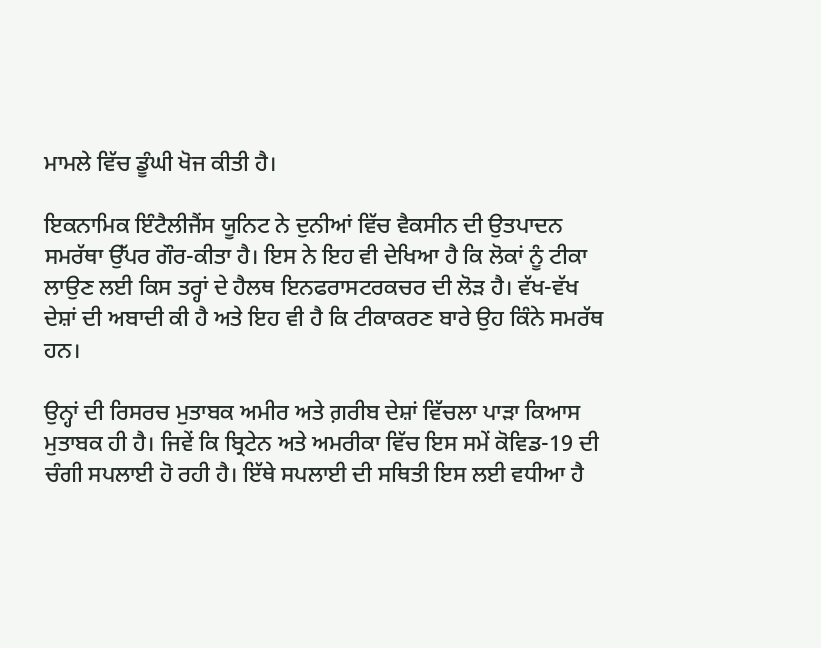ਮਾਮਲੇ ਵਿੱਚ ਡੂੰਘੀ ਖੋਜ ਕੀਤੀ ਹੈ।

ਇਕਨਾਮਿਕ ਇੰਟੈਲੀਜੈਂਸ ਯੂਨਿਟ ਨੇ ਦੁਨੀਆਂ ਵਿੱਚ ਵੈਕਸੀਨ ਦੀ ਉਤਪਾਦਨ ਸਮਰੱਥਾ ਉੱਪਰ ਗੌਰ-ਕੀਤਾ ਹੈ। ਇਸ ਨੇ ਇਹ ਵੀ ਦੇਖਿਆ ਹੈ ਕਿ ਲੋਕਾਂ ਨੂੰ ਟੀਕਾ ਲਾਉਣ ਲਈ ਕਿਸ ਤਰ੍ਹਾਂ ਦੇ ਹੈਲਥ ਇਨਫਰਾਸਟਰਕਚਰ ਦੀ ਲੋੜ ਹੈ। ਵੱਖ-ਵੱਖ ਦੇਸ਼ਾਂ ਦੀ ਅਬਾਦੀ ਕੀ ਹੈ ਅਤੇ ਇਹ ਵੀ ਹੈ ਕਿ ਟੀਕਾਕਰਣ ਬਾਰੇ ਉਹ ਕਿੰਨੇ ਸਮਰੱਥ ਹਨ।

ਉਨ੍ਹਾਂ ਦੀ ਰਿਸਰਚ ਮੁਤਾਬਕ ਅਮੀਰ ਅਤੇ ਗ਼ਰੀਬ ਦੇਸ਼ਾਂ ਵਿੱਚਲਾ ਪਾੜਾ ਕਿਆਸ ਮੁਤਾਬਕ ਹੀ ਹੈ। ਜਿਵੇਂ ਕਿ ਬ੍ਰਿਟੇਨ ਅਤੇ ਅਮਰੀਕਾ ਵਿੱਚ ਇਸ ਸਮੇਂ ਕੋਵਿਡ-19 ਦੀ ਚੰਗੀ ਸਪਲਾਈ ਹੋ ਰਹੀ ਹੈ। ਇੱਥੇ ਸਪਲਾਈ ਦੀ ਸਥਿਤੀ ਇਸ ਲਈ ਵਧੀਆ ਹੈ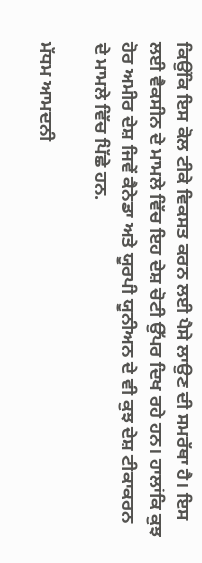ਕਿਉਂਕਿ ਇਸ ਕੋਲ ਟੀਕੇ ਵਿਕਸਤ ਕਰਨ ਲਈ ਪੈਸੇ ਲਾਉਣ ਦੀ ਸਮਰੱਥਾ ਹੈ। ਇਸ ਲਈ ਵੈਕਸੀਨ ਦੇ ਮਾਮਲੇ ਵਿੱਚ ਇਹ ਦੇਸ਼ ਚੋਟੀ ਉੱਪਰ ਦਿਖ ਰਹੇ ਹਨ। ਹਾਲਾਂਕਿ ਕੁਝ ਹੋਰ ਅਮੀਰ ਦੇਸ਼ ਜਿਵੇਂ ਕੈਨੇਡਾ ਅਤੇ ਯੂਰਪੀ ਯੂਨੀਅਨ ਦੇ ਵੀ ਕੁਝ ਦੇਸ਼ ਟੀਕਾਕਰਨ ਦੇ ਮਾਮਲੇ ਵਿੱਚ ਪਿੱਛੇ ਹਨ.

ਮੱਧਮ ਆਮਦਨੀ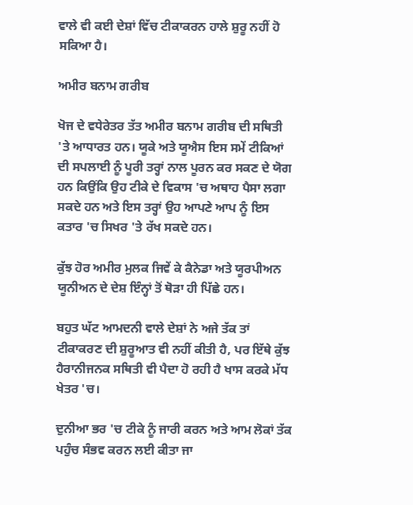ਵਾਲੇ ਵੀ ਕਈ ਦੇਸ਼ਾਂ ਵਿੱਚ ਟੀਕਾਕਰਨ ਹਾਲੇ ਸ਼ੁਰੂ ਨਹੀਂ ਹੋ ਸਕਿਆ ਹੈ।

ਅਮੀਰ ਬਨਾਮ ਗਰੀਬ

ਖੋਜ ਦੇ ਵਧੇਰੇਤਰ ਤੱਤ ਅਮੀਰ ਬਨਾਮ ਗਰੀਬ ਦੀ ਸਥਿਤੀ 'ਤੇ ਆਧਾਰਤ ਹਨ। ਯੂਕੇ ਅਤੇ ਯੂਐਸ ਇਸ ਸਮੇਂ ਟੀਕਿਆਂ ਦੀ ਸਪਲਾਈ ਨੂੰ ਪੂਰੀ ਤਰ੍ਹਾਂ ਨਾਲ ਪੂਰਨ ਕਰ ਸਕਣ ਦੇ ਯੋਗ ਹਨ ਕਿਉਂਕਿ ਉਹ ਟੀਕੇ ਦੇ ਵਿਕਾਸ 'ਚ ਅਥਾਹ ਪੈਸਾ ਲਗਾ ਸਕਦੇ ਹਨ ਅਤੇ ਇਸ ਤਰ੍ਹਾਂ ਉਹ ਆਪਣੇ ਆਪ ਨੂੰ ਇਸ ਕਤਾਰ 'ਚ ਸਿਖਰ 'ਤੇ ਰੱਖ ਸਕਦੇ ਹਨ।

ਕੁੱਝ ਹੋਰ ਅਮੀਰ ਮੁਲਕ ਜਿਵੇਂ ਕੇ ਕੈਨੇਡਾ ਅਤੇ ਯੂਰਪੀਅਨ ਯੂਨੀਅਨ ਦੇ ਦੇਸ਼ ਇੰਨ੍ਹਾਂ ਤੋਂ ਥੋੜਾ ਹੀ ਪਿੱਛੇ ਹਨ।

ਬਹੁਤ ਘੱਟ ਆਮਦਨੀ ਵਾਲੇ ਦੇਸ਼ਾਂ ਨੇ ਅਜੇ ਤੱਕ ਤਾਂ ਟੀਕਾਕਰਣ ਦੀ ਸ਼ੁਰੂਆਤ ਵੀ ਨਹੀਂ ਕੀਤੀ ਹੈ, ਪਰ ਇੱਥੇ ਕੁੱਝ ਹੈਰਾਨੀਜਨਕ ਸਥਿਤੀ ਵੀ ਪੈਦਾ ਹੋ ਰਹੀ ਹੈ ਖਾਸ ਕਰਕੇ ਮੱਧ ਖੇਤਰ 'ਚ।

ਦੁਨੀਆ ਭਰ 'ਚ ਟੀਕੇ ਨੂੰ ਜਾਰੀ ਕਰਨ ਅਤੇ ਆਮ ਲੋਕਾਂ ਤੱਕ ਪਹੁੰਚ ਸੰਭਵ ਕਰਨ ਲਈ ਕੀਤਾ ਜਾ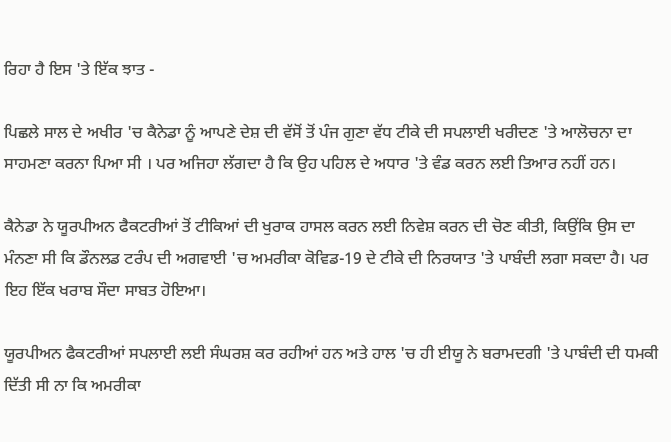ਰਿਹਾ ਹੈ ਇਸ 'ਤੇ ਇੱਕ ਝਾਤ -

ਪਿਛਲੇ ਸਾਲ ਦੇ ਅਖੀਰ 'ਚ ਕੈਨੇਡਾ ਨੂੰ ਆਪਣੇ ਦੇਸ਼ ਦੀ ਵੱਸੋਂ ਤੋਂ ਪੰਜ ਗੁਣਾ ਵੱਧ ਟੀਕੇ ਦੀ ਸਪਲਾਈ ਖਰੀਦਣ 'ਤੇ ਆਲੋਚਨਾ ਦਾ ਸਾਹਮਣਾ ਕਰਨਾ ਪਿਆ ਸੀ । ਪਰ ਅਜਿਹਾ ਲੱਗਦਾ ਹੈ ਕਿ ਉਹ ਪਹਿਲ ਦੇ ਅਧਾਰ 'ਤੇ ਵੰਡ ਕਰਨ ਲਈ ਤਿਆਰ ਨਹੀਂ ਹਨ।

ਕੈਨੇਡਾ ਨੇ ਯੂਰਪੀਅਨ ਫੈਕਟਰੀਆਂ ਤੋਂ ਟੀਕਿਆਂ ਦੀ ਖੁਰਾਕ ਹਾਸਲ ਕਰਨ ਲਈ ਨਿਵੇਸ਼ ਕਰਨ ਦੀ ਚੋਣ ਕੀਤੀ, ਕਿਉਂਕਿ ਉਸ ਦਾ ਮੰਨਣਾ ਸੀ ਕਿ ਡੌਨਲਡ ਟਰੰਪ ਦੀ ਅਗਵਾਈ 'ਚ ਅਮਰੀਕਾ ਕੋਵਿਡ-19 ਦੇ ਟੀਕੇ ਦੀ ਨਿਰਯਾਤ 'ਤੇ ਪਾਬੰਦੀ ਲਗਾ ਸਕਦਾ ਹੈ। ਪਰ ਇਹ ਇੱਕ ਖਰਾਬ ਸੌਦਾ ਸਾਬਤ ਹੋਇਆ।

ਯੂਰਪੀਅਨ ਫੈਕਟਰੀਆਂ ਸਪਲਾਈ ਲਈ ਸੰਘਰਸ਼ ਕਰ ਰਹੀਆਂ ਹਨ ਅਤੇ ਹਾਲ 'ਚ ਹੀ ਈਯੂ ਨੇ ਬਰਾਮਦਗੀ 'ਤੇ ਪਾਬੰਦੀ ਦੀ ਧਮਕੀ ਦਿੱਤੀ ਸੀ ਨਾ ਕਿ ਅਮਰੀਕਾ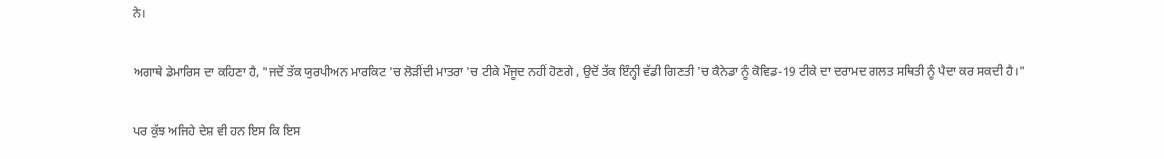ਨੇ।

ਅਗਾਥੇ ਡੇਮਾਰਿਸ ਦਾ ਕਹਿਣਾ ਹੈ, "ਜਦੋਂ ਤੱਕ ਯੁਰਪੀਅਨ ਮਾਰਕਿਟ 'ਚ ਲੋੜੀਂਦੀ ਮਾਤਰਾ 'ਚ ਟੀਕੇ ਮੌਜੂਦ ਨਹੀਂ ਹੋਣਗੇ , ਉਦੋਂ ਤੱਕ ਇੰਨ੍ਹੀ ਵੱਡੀ ਗਿਣਤੀ 'ਚ ਕੈਨੇਡਾ ਨੂੰ ਕੋਵਿਡ-19 ਟੀਕੇ ਦਾ ਦਰਾਮਦ ਗਲਤ ਸਥਿਤੀ ਨੂੰ ਪੈਦਾ ਕਰ ਸਕਦੀ ਹੈ।"

ਪਰ ਕੁੱਝ ਅਜਿਹੇ ਦੇਸ਼ ਵੀ ਹਨ ਇਸ ਕਿ ਇਸ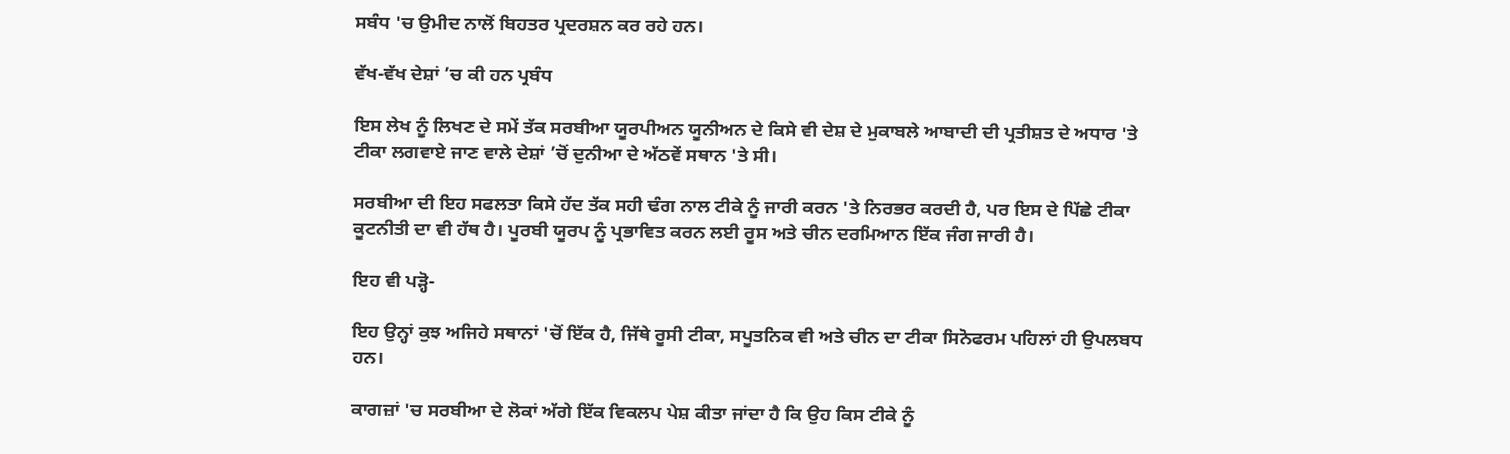ਸਬੰਧ 'ਚ ਉਮੀਦ ਨਾਲੋਂ ਬਿਹਤਰ ਪ੍ਰਦਰਸ਼ਨ ਕਰ ਰਹੇ ਹਨ।

ਵੱਖ-ਵੱਖ ਦੇਸ਼ਾਂ ’ਚ ਕੀ ਹਨ ਪ੍ਰਬੰਧ

ਇਸ ਲੇਖ ਨੂੰ ਲਿਖਣ ਦੇ ਸਮੇਂ ਤੱਕ ਸਰਬੀਆ ਯੂਰਪੀਅਨ ਯੂਨੀਅਨ ਦੇ ਕਿਸੇ ਵੀ ਦੇਸ਼ ਦੇ ਮੁਕਾਬਲੇ ਆਬਾਦੀ ਦੀ ਪ੍ਰਤੀਸ਼ਤ ਦੇ ਅਧਾਰ 'ਤੇ ਟੀਕਾ ਲਗਵਾਏ ਜਾਣ ਵਾਲੇ ਦੇਸ਼ਾਂ ’ਚੋਂ ਦੁਨੀਆ ਦੇ ਅੱਠਵੇਂ ਸਥਾਨ 'ਤੇ ਸੀ।

ਸਰਬੀਆ ਦੀ ਇਹ ਸਫਲਤਾ ਕਿਸੇ ਹੱਦ ਤੱਕ ਸਹੀ ਢੰਗ ਨਾਲ ਟੀਕੇ ਨੂੰ ਜਾਰੀ ਕਰਨ 'ਤੇ ਨਿਰਭਰ ਕਰਦੀ ਹੈ, ਪਰ ਇਸ ਦੇ ਪਿੱਛੇ ਟੀਕਾ ਕੂਟਨੀਤੀ ਦਾ ਵੀ ਹੱਥ ਹੈ। ਪੂਰਬੀ ਯੂਰਪ ਨੂੰ ਪ੍ਰਭਾਵਿਤ ਕਰਨ ਲਈ ਰੂਸ ਅਤੇ ਚੀਨ ਦਰਮਿਆਨ ਇੱਕ ਜੰਗ ਜਾਰੀ ਹੈ।

ਇਹ ਵੀ ਪੜ੍ਹੋ-

ਇਹ ਉਨ੍ਹਾਂ ਕੁਝ ਅਜਿਹੇ ਸਥਾਨਾਂ 'ਚੋਂ ਇੱਕ ਹੈ, ਜਿੱਥੇ ਰੂਸੀ ਟੀਕਾ, ਸਪੂਤਨਿਕ ਵੀ ਅਤੇ ਚੀਨ ਦਾ ਟੀਕਾ ਸਿਨੋਫਰਮ ਪਹਿਲਾਂ ਹੀ ਉਪਲਬਧ ਹਨ।

ਕਾਗਜ਼ਾਂ 'ਚ ਸਰਬੀਆ ਦੇ ਲੋਕਾਂ ਅੱਗੇ ਇੱਕ ਵਿਕਲਪ ਪੇਸ਼ ਕੀਤਾ ਜਾਂਦਾ ਹੈ ਕਿ ਉਹ ਕਿਸ ਟੀਕੇ ਨੂੰ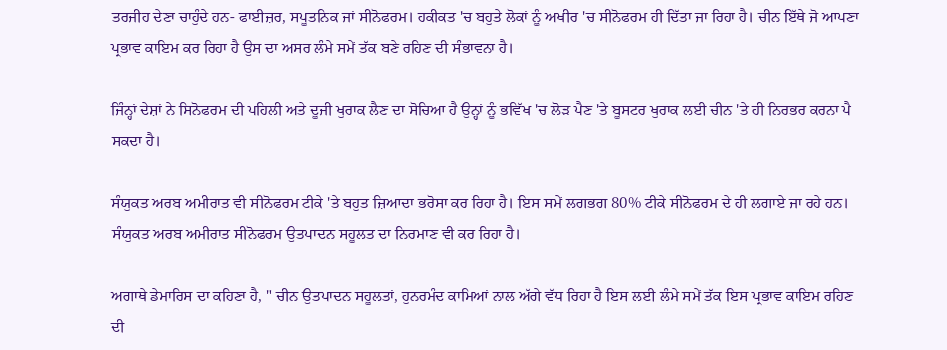ਤਰਜੀਹ ਦੇਣਾ ਚਾਹੁੰਦੇ ਹਨ- ਫਾਈਜ਼ਰ, ਸਪੂਤਨਿਕ ਜਾਂ ਸੀਨੋਫਰਮ। ਹਕੀਕਤ 'ਚ ਬਹੁਤੇ ਲੋਕਾਂ ਨੂੰ ਅਖੀਰ 'ਚ ਸੀਨੋਫਰਮ ਹੀ ਦਿੱਤਾ ਜਾ ਰਿਹਾ ਹੈ। ਚੀਨ ਇੱਥੇ ਜੋ ਆਪਣਾ ਪ੍ਰਭਾਵ ਕਾਇਮ ਕਰ ਰਿਹਾ ਹੈ ਉਸ ਦਾ ਅਸਰ ਲੰਮੇ ਸਮੇਂ ਤੱਕ ਬਣੇ ਰਹਿਣ ਦੀ ਸੰਭਾਵਨਾ ਹੈ।

ਜਿੰਨ੍ਹਾਂ ਦੇਸ਼ਾਂ ਨੇ ਸਿਨੋਫਰਮ ਦੀ ਪਹਿਲੀ ਅਤੇ ਦੂਜੀ ਖੁਰਾਕ ਲੈਣ ਦਾ ਸੋਚਿਆ ਹੈ ਉਨ੍ਹਾਂ ਨੂੰ ਭਵਿੱਖ 'ਚ ਲੋੜ ਪੈਣ 'ਤੇ ਬੂਸਟਰ ਖੁਰਾਕ ਲਈ ਚੀਨ 'ਤੇ ਹੀ ਨਿਰਭਰ ਕਰਨਾ ਪੈ ਸਕਦਾ ਹੈ।

ਸੰਯੁਕਤ ਅਰਬ ਅਮੀਰਾਤ ਵੀ ਸੀਨੋਫਰਮ ਟੀਕੇ 'ਤੇ ਬਹੁਤ ਜ਼ਿਆਦਾ ਭਰੋਸਾ ਕਰ ਰਿਹਾ ਹੈ। ਇਸ ਸਮੇਂ ਲਗਭਗ 80% ਟੀਕੇ ਸੀਨੋਫਰਮ ਦੇ ਹੀ ਲਗਾਏ ਜਾ ਰਹੇ ਹਨ। ਸੰਯੁਕਤ ਅਰਬ ਅਮੀਰਾਤ ਸੀਨੋਫਰਮ ਉਤਪਾਦਨ ਸਹੂਲਤ ਦਾ ਨਿਰਮਾਣ ਵੀ ਕਰ ਰਿਹਾ ਹੈ।

ਅਗਾਥੇ ਡੇਮਾਰਿਸ ਦਾ ਕਹਿਣਾ ਹੈ, " ਚੀਨ ਉਤਪਾਦਨ ਸਹੂਲਤਾਂ, ਹੁਨਰਮੰਦ ਕਾਮਿਆਂ ਨਾਲ ਅੱਗੇ ਵੱਧ ਰਿਹਾ ਹੈ ਇਸ ਲਈ ਲੰਮੇ ਸਮੇਂ ਤੱਕ ਇਸ ਪ੍ਰਭਾਵ ਕਾਇਮ ਰਹਿਣ ਦੀ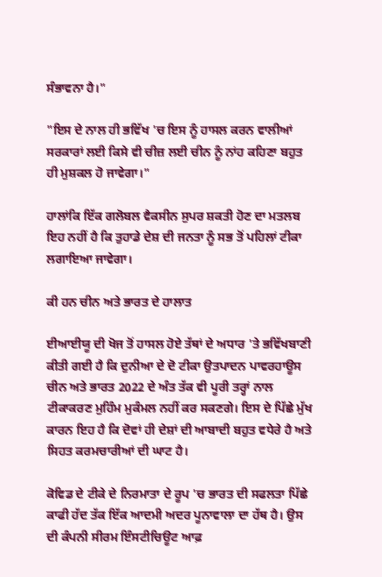ਸੰਭਾਵਨਾ ਹੈ।"

"ਇਸ ਦੇ ਨਾਲ ਹੀ ਭਵਿੱਖ 'ਚ ਇਸ ਨੂੰ ਹਾਸਲ ਕਰਨ ਵਾਲੀਆਂ ਸਰਕਾਰਾਂ ਲਈ ਕਿਸੇ ਵੀ ਚੀਜ਼ ਲਈ ਚੀਨ ਨੂੰ ਨਾਂਹ ਕਹਿਣਾ ਬਹੁਤ ਹੀ ਮੁਸ਼ਕਲ ਹੋ ਜਾਵੇਗਾ।"

ਹਾਲਾਂਕਿ ਇੱਕ ਗਲੋਬਲ ਵੈਕਸੀਨ ਸੁਪਰ ਸ਼ਕਤੀ ਹੋਣ ਦਾ ਮਤਲਬ ਇਹ ਨਹੀਂ ਹੈ ਕਿ ਤੁਹਾਡੇ ਦੇਸ਼ ਦੀ ਜਨਤਾ ਨੂੰ ਸਭ ਤੋਂ ਪਹਿਲਾਂ ਟੀਕਾ ਲਗਾਇਆ ਜਾਵੇਗਾ।

ਕੀ ਹਨ ਚੀਨ ਅਤੇ ਭਾਰਤ ਦੇ ਹਾਲਾਤ

ਈਆਈਯੂ ਦੀ ਖੋਜ ਤੋਂ ਹਾਸਲ ਹੋਏ ਤੱਥਾਂ ਦੇ ਅਧਾਰ 'ਤੇ ਭਵਿੱਖਬਾਣੀ ਕੀਤੀ ਗਈ ਹੈ ਕਿ ਦੁਨੀਆ ਦੇ ਦੋ ਟੀਕਾ ਉਤਪਾਦਨ ਪਾਵਰਹਾਊਸ ਚੀਨ ਅਤੇ ਭਾਰਤ 2022 ਦੇ ਅੰਤ ਤੱਕ ਵੀ ਪੂਰੀ ਤਰ੍ਹਾਂ ਨਾਲ ਟੀਕਾਕਰਣ ਮੁਹਿੰਮ ਮੁਕੰਮਲ ਨਹੀਂ ਕਰ ਸਕਣਗੇ। ਇਸ ਦੇ ਪਿੱਛੇ ਮੁੱਖ ਕਾਰਨ ਇਹ ਹੈ ਕਿ ਦੋਵਾਂ ਹੀ ਦੇਸ਼ਾਂ ਦੀ ਆਬਾਦੀ ਬਹੁਤ ਵਧੇਰੇ ਹੈ ਅਤੇ ਸਿਹਤ ਕਰਮਚਾਰੀਆਂ ਦੀ ਘਾਟ ਹੈ।

ਕੋਵਿਡ ਦੇ ਟੀਕੇ ਦੇ ਨਿਰਮਾਤਾ ਦੇ ਰੂਪ 'ਚ ਭਾਰਤ ਦੀ ਸਫਲਤਾ ਪਿੱਛੇ ਕਾਫੀ ਹੱਦ ਤੱਕ ਇੱਕ ਆਦਮੀ ਅਦਰ ਪੂਨਾਵਾਲਾ ਦਾ ਹੱਥ ਹੈ। ਉਸ ਦੀ ਕੰਪਨੀ ਸੀਰਮ ਇੰਸਟੀਚਿਊਟ ਆਫ਼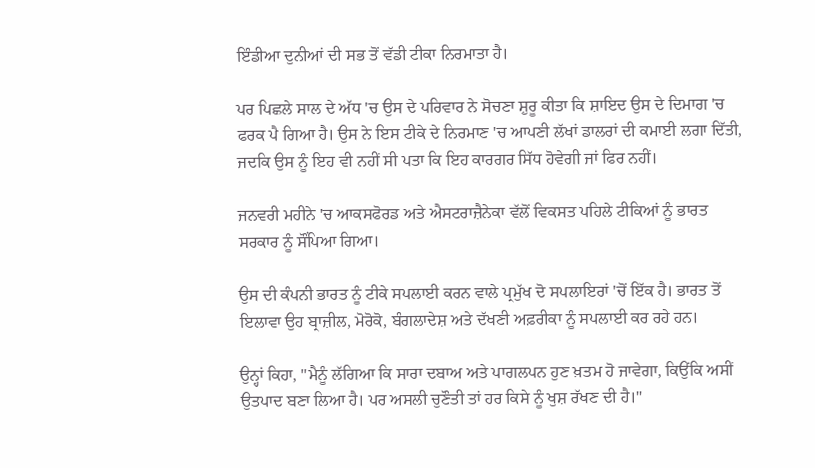ਇੰਡੀਆ ਦੁਨੀਆਂ ਦੀ ਸਭ ਤੋਂ ਵੱਡੀ ਟੀਕਾ ਨਿਰਮਾਤਾ ਹੈ।

ਪਰ ਪਿਛਲੇ ਸਾਲ ਦੇ ਅੱਧ 'ਚ ਉਸ ਦੇ ਪਰਿਵਾਰ ਨੇ ਸੋਚਣਾ ਸ਼ੁਰੂ ਕੀਤਾ ਕਿ ਸ਼ਾਇਦ ਉਸ ਦੇ ਦਿਮਾਗ 'ਚ ਫਰਕ ਪੈ ਗਿਆ ਹੈ। ਉਸ ਨੇ ਇਸ ਟੀਕੇ ਦੇ ਨਿਰਮਾਣ 'ਚ ਆਪਣੀ ਲੱਖਾਂ ਡਾਲਰਾਂ ਦੀ ਕਮਾਈ ਲਗਾ ਦਿੱਤੀ, ਜਦਕਿ ਉਸ ਨੂੰ ਇਹ ਵੀ ਨਹੀਂ ਸੀ ਪਤਾ ਕਿ ਇਹ ਕਾਰਗਰ ਸਿੱਧ ਹੋਵੇਗੀ ਜਾਂ ਫਿਰ ਨਹੀਂ।

ਜਨਵਰੀ ਮਹੀਨੇ 'ਚ ਆਕਸਫੋਰਡ ਅਤੇ ਐਸਟਰਾਜ਼ੈਨੇਕਾ ਵੱਲੋਂ ਵਿਕਸਤ ਪਹਿਲੇ ਟੀਕਿਆਂ ਨੂੰ ਭਾਰਤ ਸਰਕਾਰ ਨੂੰ ਸੌਂਪਿਆ ਗਿਆ।

ਉਸ ਦੀ ਕੰਪਨੀ ਭਾਰਤ ਨੂੰ ਟੀਕੇ ਸਪਲਾਈ ਕਰਨ ਵਾਲੇ ਪ੍ਰਮੁੱਖ ਦੋ ਸਪਲਾਇਰਾਂ 'ਚੋਂ ਇੱਕ ਹੈ। ਭਾਰਤ ਤੋਂ ਇਲਾਵਾ ਉਹ ਬ੍ਰਾਜ਼ੀਲ, ਮੋਰੋਕੋ, ਬੰਗਲਾਦੇਸ਼ ਅਤੇ ਦੱਖਣੀ ਅਫ਼ਰੀਕਾ ਨੂੰ ਸਪਲਾਈ ਕਰ ਰਹੇ ਹਨ।

ਉਨ੍ਹਾਂ ਕਿਹਾ, "ਮੈਨੂੰ ਲੱਗਿਆ ਕਿ ਸਾਰਾ ਦਬਾਅ ਅਤੇ ਪਾਗਲਪਨ ਹੁਣ ਖ਼ਤਮ ਹੋ ਜਾਵੇਗਾ, ਕਿਉਂਕਿ ਅਸੀਂ ਉਤਪਾਦ ਬਣਾ ਲਿਆ ਹੈ। ਪਰ ਅਸਲੀ ਚੁਣੌਤੀ ਤਾਂ ਹਰ ਕਿਸੇ ਨੂੰ ਖੁਸ਼ ਰੱਖਣ ਦੀ ਹੈ।"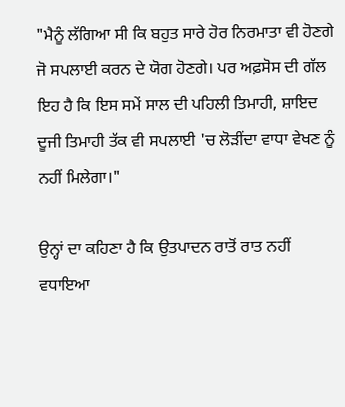"ਮੈਨੂੰ ਲੱਗਿਆ ਸੀ ਕਿ ਬਹੁਤ ਸਾਰੇ ਹੋਰ ਨਿਰਮਾਤਾ ਵੀ ਹੋਣਗੇ ਜੋ ਸਪਲਾਈ ਕਰਨ ਦੇ ਯੋਗ ਹੋਣਗੇ। ਪਰ ਅਫ਼ਸੋਸ ਦੀ ਗੱਲ ਇਹ ਹੈ ਕਿ ਇਸ ਸਮੇਂ ਸਾਲ ਦੀ ਪਹਿਲੀ ਤਿਮਾਹੀ, ਸ਼ਾਇਦ ਦੂਜੀ ਤਿਮਾਹੀ ਤੱਕ ਵੀ ਸਪਲਾਈ 'ਚ ਲੋੜੀਂਦਾ ਵਾਧਾ ਵੇਖਣ ਨੂੰ ਨਹੀਂ ਮਿਲੇਗਾ।"

ਉਨ੍ਹਾਂ ਦਾ ਕਹਿਣਾ ਹੈ ਕਿ ਉਤਪਾਦਨ ਰਾਤੋਂ ਰਾਤ ਨਹੀਂ ਵਧਾਇਆ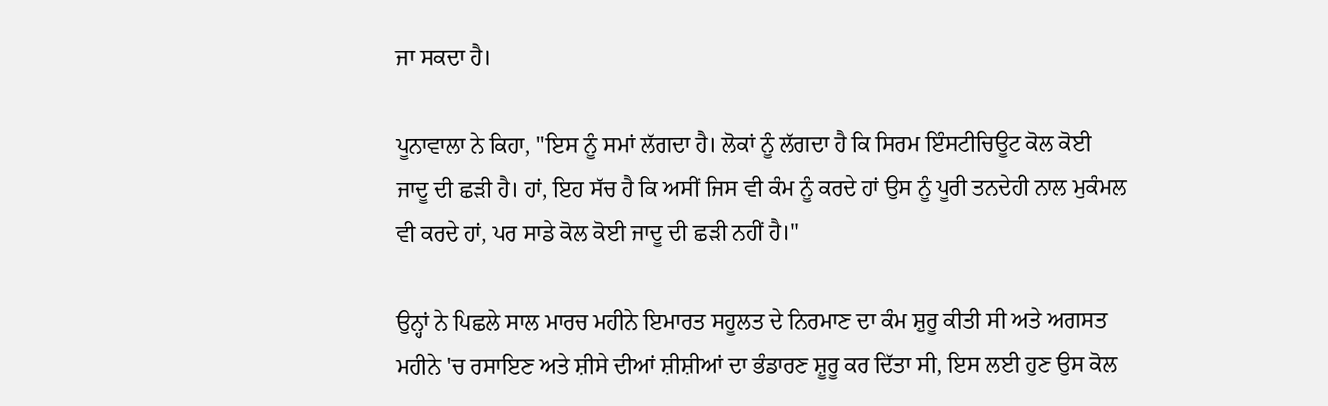ਜਾ ਸਕਦਾ ਹੈ।

ਪੂਨਾਵਾਲਾ ਨੇ ਕਿਹਾ, "ਇਸ ਨੂੰ ਸਮਾਂ ਲੱਗਦਾ ਹੈ। ਲੋਕਾਂ ਨੂੰ ਲੱਗਦਾ ਹੈ ਕਿ ਸਿਰਮ ਇੰਸਟੀਚਿਊਟ ਕੋਲ ਕੋਈ ਜਾਦੂ ਦੀ ਛੜੀ ਹੈ। ਹਾਂ, ਇਹ ਸੱਚ ਹੈ ਕਿ ਅਸੀਂ ਜਿਸ ਵੀ ਕੰਮ ਨੂੰ ਕਰਦੇ ਹਾਂ ਉਸ ਨੂੰ ਪੂਰੀ ਤਨਦੇਹੀ ਨਾਲ ਮੁਕੰਮਲ ਵੀ ਕਰਦੇ ਹਾਂ, ਪਰ ਸਾਡੇ ਕੋਲ ਕੋਈ ਜਾਦੂ ਦੀ ਛੜੀ ਨਹੀਂ ਹੈ।"

ਉਨ੍ਹਾਂ ਨੇ ਪਿਛਲੇ ਸਾਲ ਮਾਰਚ ਮਹੀਨੇ ਇਮਾਰਤ ਸਹੂਲਤ ਦੇ ਨਿਰਮਾਣ ਦਾ ਕੰਮ ਸ਼ੁਰੂ ਕੀਤੀ ਸੀ ਅਤੇ ਅਗਸਤ ਮਹੀਨੇ 'ਚ ਰਸਾਇਣ ਅਤੇ ਸ਼ੀਸੇ ਦੀਆਂ ਸ਼ੀਸ਼ੀਆਂ ਦਾ ਭੰਡਾਰਣ ਸ਼ੂਰੂ ਕਰ ਦਿੱਤਾ ਸੀ, ਇਸ ਲਈ ਹੁਣ ਉਸ ਕੋਲ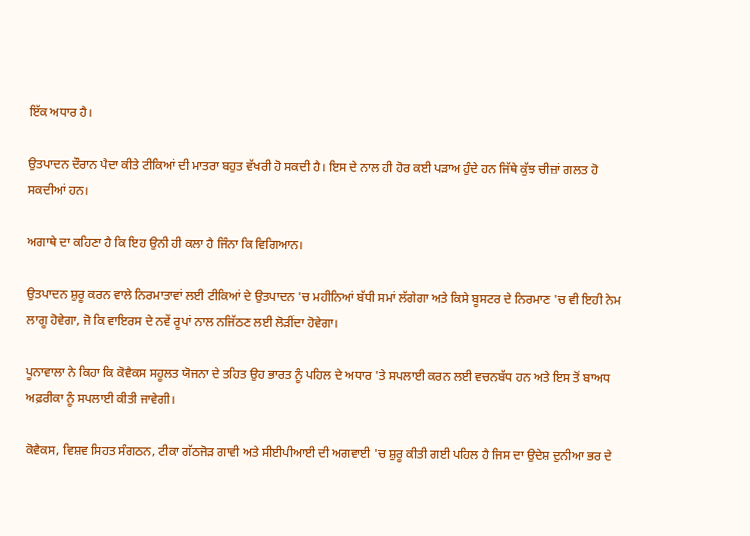ਇੱਕ ਅਧਾਰ ਹੈ।

ਉਤਪਾਦਨ ਦੌਰਾਨ ਪੈਦਾ ਕੀਤੇ ਟੀਕਿਆਂ ਦੀ ਮਾਤਰਾ ਬਹੁਤ ਵੱਖਰੀ ਹੋ ਸਕਦੀ ਹੈ। ਇਸ ਦੇ ਨਾਲ ਹੀ ਹੋਰ ਕਈ ਪੜਾਅ ਹੁੰਦੇ ਹਨ ਜਿੱਥੇ ਕੁੱਝ ਚੀਜ਼ਾਂ ਗਲਤ ਹੋ ਸਕਦੀਆਂ ਹਨ।

ਅਗਾਥੇ ਦਾ ਕਹਿਣਾ ਹੈ ਕਿ ਇਹ ਉਨੀ ਹੀ ਕਲਾ ਹੈ ਜਿੰਨਾ ਕਿ ਵਿਗਿਆਨ।

ਉਤਪਾਦਨ ਸ਼ੁਰੂ ਕਰਨ ਵਾਲੇ ਨਿਰਮਾਤਾਵਾਂ ਲਈ ਟੀਕਿਆਂ ਦੇ ਉਤਪਾਦਨ 'ਚ ਮਹੀਨਿਆਂ ਬੱਧੀ ਸਮਾਂ ਲੱਗੇਗਾ ਅਤੇ ਕਿਸੇ ਬੂਸਟਰ ਦੇ ਨਿਰਮਾਣ 'ਚ ਵੀ ਇਹੀ ਨੇਮ ਲਾਗੂ ਹੋਵੇਗਾ, ਜੋ ਕਿ ਵਾਇਰਸ ਦੇ ਨਵੇਂ ਰੂਪਾਂ ਨਾਲ ਨਜਿੱਠਣ ਲਈ ਲੋੜੀਂਦਾ ਹੋਵੇਗਾ।

ਪੂਨਾਵਾਲਾ ਨੇ ਕਿਹਾ ਕਿ ਕੋਵੈਕਸ ਸਹੂਲਤ ਯੋਜਨਾ ਦੇ ਤਹਿਤ ਉਹ ਭਾਰਤ ਨੂੰ ਪਹਿਲ ਦੇ ਅਧਾਰ 'ਤੇ ਸਪਲਾਈ ਕਰਨ ਲਈ ਵਚਨਬੱਧ ਹਨ ਅਤੇ ਇਸ ਤੋਂ ਬਾਅਧ ਅਫ਼ਰੀਕਾ ਨੂੰ ਸਪਲਾਈ ਕੀਤੀ ਜਾਵੇਗੀ।

ਕੋਵੈਕਸ, ਵਿਸ਼ਵ ਸਿਹਤ ਸੰਗਠਨ, ਟੀਕਾ ਗੱਠਜੋੜ ਗਾਵੀ ਅਤੇ ਸੀਈਪੀਆਈ ਦੀ ਅਗਵਾਈ 'ਚ ਸ਼ੁਰੂ ਕੀਤੀ ਗਈ ਪਹਿਲ ਹੈ ਜਿਸ ਦਾ ਉਦੇਸ਼ ਦੁਨੀਆ ਭਰ ਦੇ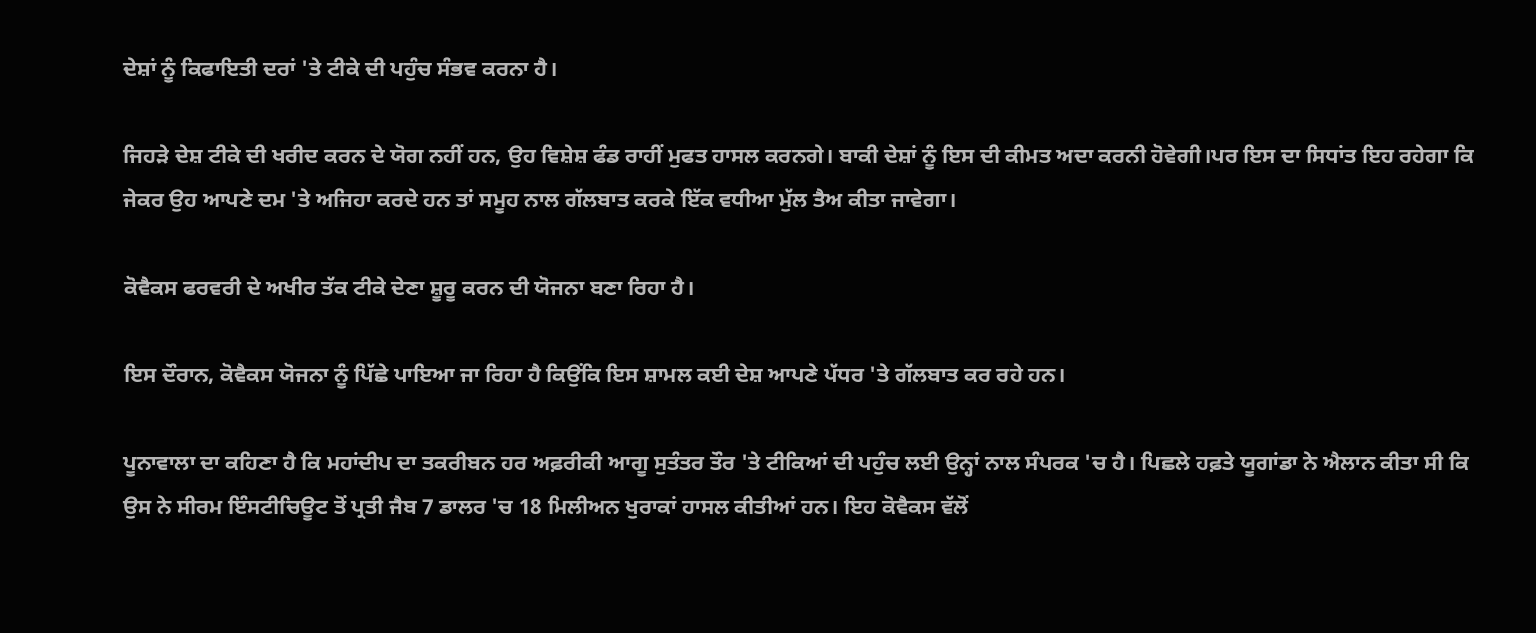ਦੇਸ਼ਾਂ ਨੂੰ ਕਿਫਾਇਤੀ ਦਰਾਂ 'ਤੇ ਟੀਕੇ ਦੀ ਪਹੁੰਚ ਸੰਭਵ ਕਰਨਾ ਹੈ।

ਜਿਹੜੇ ਦੇਸ਼ ਟੀਕੇ ਦੀ ਖਰੀਦ ਕਰਨ ਦੇ ਯੋਗ ਨਹੀਂ ਹਨ, ਉਹ ਵਿਸ਼ੇਸ਼ ਫੰਡ ਰਾਹੀਂ ਮੁਫਤ ਹਾਸਲ ਕਰਨਗੇ। ਬਾਕੀ ਦੇਸ਼ਾਂ ਨੂੰ ਇਸ ਦੀ ਕੀਮਤ ਅਦਾ ਕਰਨੀ ਹੋਵੇਗੀ।ਪਰ ਇਸ ਦਾ ਸਿਧਾਂਤ ਇਹ ਰਹੇਗਾ ਕਿ ਜੇਕਰ ਉਹ ਆਪਣੇ ਦਮ 'ਤੇ ਅਜਿਹਾ ਕਰਦੇ ਹਨ ਤਾਂ ਸਮੂਹ ਨਾਲ ਗੱਲਬਾਤ ਕਰਕੇ ਇੱਕ ਵਧੀਆ ਮੁੱਲ ਤੈਅ ਕੀਤਾ ਜਾਵੇਗਾ।

ਕੋਵੈਕਸ ਫਰਵਰੀ ਦੇ ਅਖੀਰ ਤੱਕ ਟੀਕੇ ਦੇਣਾ ਸ਼ੂਰੂ ਕਰਨ ਦੀ ਯੋਜਨਾ ਬਣਾ ਰਿਹਾ ਹੈ।

ਇਸ ਦੌਰਾਨ, ਕੋਵੈਕਸ ਯੋਜਨਾ ਨੂੰ ਪਿੱਛੇ ਪਾਇਆ ਜਾ ਰਿਹਾ ਹੈ ਕਿਉਂਕਿ ਇਸ ਸ਼ਾਮਲ ਕਈ ਦੇਸ਼ ਆਪਣੇ ਪੱਧਰ 'ਤੇ ਗੱਲਬਾਤ ਕਰ ਰਹੇ ਹਨ।

ਪੂਨਾਵਾਲਾ ਦਾ ਕਹਿਣਾ ਹੈ ਕਿ ਮਹਾਂਦੀਪ ਦਾ ਤਕਰੀਬਨ ਹਰ ਅਫ਼ਰੀਕੀ ਆਗੂ ਸੁਤੰਤਰ ਤੌਰ 'ਤੇ ਟੀਕਿਆਂ ਦੀ ਪਹੁੰਚ ਲਈ ਉਨ੍ਹਾਂ ਨਾਲ ਸੰਪਰਕ 'ਚ ਹੈ। ਪਿਛਲੇ ਹਫ਼ਤੇ ਯੂਗਾਂਡਾ ਨੇ ਐਲਾਨ ਕੀਤਾ ਸੀ ਕਿ ਉਸ ਨੇ ਸੀਰਮ ਇੰਸਟੀਚਿਊਟ ਤੋਂ ਪ੍ਰਤੀ ਜੈਬ 7 ਡਾਲਰ 'ਚ 18 ਮਿਲੀਅਨ ਖੁਰਾਕਾਂ ਹਾਸਲ ਕੀਤੀਆਂ ਹਨ। ਇਹ ਕੋਵੈਕਸ ਵੱਲੋਂ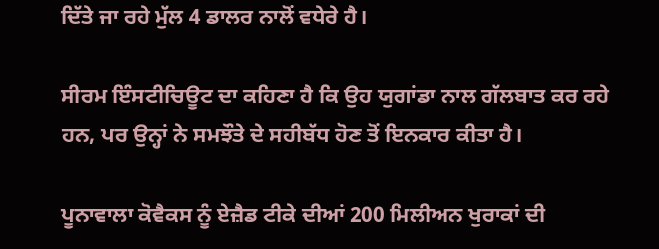ਦਿੱਤੇ ਜਾ ਰਹੇ ਮੁੱਲ 4 ਡਾਲਰ ਨਾਲੋਂ ਵਧੇਰੇ ਹੈ।

ਸੀਰਮ ਇੰਸਟੀਚਿਊਟ ਦਾ ਕਹਿਣਾ ਹੈ ਕਿ ਉਹ ਯੁਗਾਂਡਾ ਨਾਲ ਗੱਲਬਾਤ ਕਰ ਰਹੇ ਹਨ, ਪਰ ਉਨ੍ਹਾਂ ਨੇ ਸਮਝੌਤੇ ਦੇ ਸਹੀਬੱਧ ਹੋਣ ਤੋਂ ਇਨਕਾਰ ਕੀਤਾ ਹੈ।

ਪੂਨਾਵਾਲਾ ਕੋਵੈਕਸ ਨੂੰ ਏਜ਼ੈਡ ਟੀਕੇ ਦੀਆਂ 200 ਮਿਲੀਅਨ ਖੁਰਾਕਾਂ ਦੀ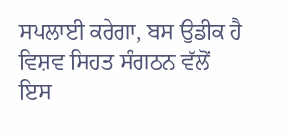ਸਪਲਾਈ ਕਰੇਗਾ, ਬਸ ਉਡੀਕ ਹੈ ਵਿਸ਼ਵ ਸਿਹਤ ਸੰਗਠਨ ਵੱਲੋਂ ਇਸ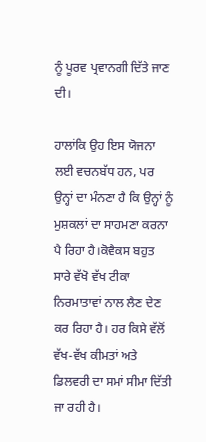ਨੂੰ ਪੂਰਵ ਪ੍ਰਵਾਨਗੀ ਦਿੱਤੇ ਜਾਣ ਦੀ।

ਹਾਲਾਂਕਿ ਉਹ ਇਸ ਯੋਜਨਾ ਲਈ ਵਚਨਬੱਧ ਹਨ, ਪਰ ਉਨ੍ਹਾਂ ਦਾ ਮੰਨਣਾ ਹੈ ਕਿ ਉਨ੍ਹਾਂ ਨੂੰ ਮੁਸ਼ਕਲਾਂ ਦਾ ਸਾਹਮਣਾ ਕਰਨਾ ਪੈ ਰਿਹਾ ਹੈ।ਕੋਵੈਕਸ ਬਹੁਤ ਸਾਰੇ ਵੱਖੋ ਵੱਖ ਟੀਕਾ ਨਿਰਮਾਤਾਵਾਂ ਨਾਲ ਲੈਣ ਦੇਣ ਕਰ ਰਿਹਾ ਹੈ। ਹਰ ਕਿਸੇ ਵੱਲੋਂ ਵੱਖ-ਵੱਖ ਕੀਮਤਾਂ ਅਤੇ ਡਿਲਵਰੀ ਦਾ ਸਮਾਂ ਸੀਮਾ ਦਿੱਤੀ ਜਾ ਰਹੀ ਹੈ।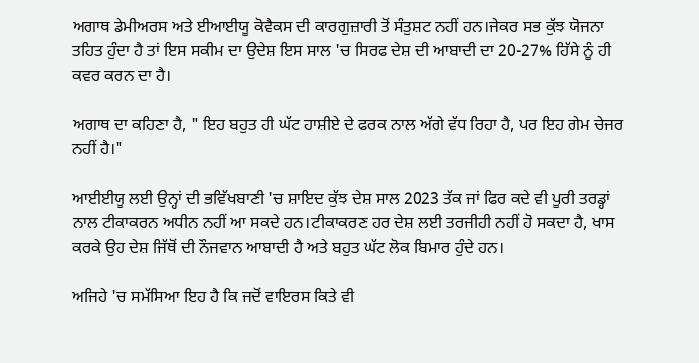ਅਗਾਥ ਡੇਮੀਅਰਸ ਅਤੇ ਈਆਈਯੂ ਕੋਵੈਕਸ ਦੀ ਕਾਰਗੁਜ਼ਾਰੀ ਤੋਂ ਸੰਤੁਸ਼ਟ ਨਹੀਂ ਹਨ।ਜੇਕਰ ਸਭ ਕੁੱਝ ਯੋਜਨਾ ਤਹਿਤ ਹੁੰਦਾ ਹੈ ਤਾਂ ਇਸ ਸਕੀਮ ਦਾ ਉਦੇਸ਼ ਇਸ ਸਾਲ 'ਚ ਸਿਰਫ ਦੇਸ਼ ਦੀ ਆਬਾਦੀ ਦਾ 20-27% ਹਿੱਸੇ ਨੂੰ ਹੀ ਕਵਰ ਕਰਨ ਦਾ ਹੈ।

ਅਗਾਥ ਦਾ ਕਹਿਣਾ ਹੈ, " ਇਹ ਬਹੁਤ ਹੀ ਘੱਟ ਹਾਸ਼ੀਏ ਦੇ ਫਰਕ ਨਾਲ ਅੱਗੇ ਵੱਧ ਰਿਹਾ ਹੈ, ਪਰ ਇਹ ਗੇਮ ਚੇਜਰ ਨਹੀਂ ਹੈ।"

ਆਈਈਯੂ ਲਈ ਉਨ੍ਹਾਂ ਦੀ ਭਵਿੱਖਬਾਣੀ 'ਚ ਸ਼ਾਇਦ ਕੁੱਝ ਦੇਸ਼ ਸਾਲ 2023 ਤੱਕ ਜਾਂ ਫਿਰ ਕਦੇ ਵੀ ਪੂਰੀ ਤਰਡ੍ਹਾਂ ਨਾਲ ਟੀਕਾਕਰਨ ਅਧੀਨ ਨਹੀਂ ਆ ਸਕਦੇ ਹਨ।ਟੀਕਾਕਰਣ ਹਰ ਦੇਸ਼ ਲਈ ਤਰਜੀਹੀ ਨਹੀਂ ਹੋ ਸਕਦਾ ਹੈ, ਖਾਸ ਕਰਕੇ ਉਹ ਦੇਸ਼ ਜਿੱਥੋਂ ਦੀ ਨੌਜਵਾਨ ਆਬਾਦੀ ਹੈ ਅਤੇ ਬਹੁਤ ਘੱਟ ਲੋਕ ਬਿਮਾਰ ਹੁੰਦੇ ਹਨ।

ਅਜਿਹੇ 'ਚ ਸਮੱਸਿਆ ਇਹ ਹੈ ਕਿ ਜਦੋਂ ਵਾਇਰਸ ਕਿਤੇ ਵੀ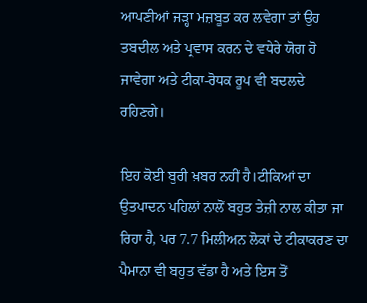ਆਪਣੀਆਂ ਜੜ੍ਹਾ ਮਜ਼ਬੂਤ ਕਰ ਲਵੇਗਾ ਤਾਂ ਉਹ ਤਬਦੀਲ ਅਤੇ ਪ੍ਰਵਾਸ ਕਰਨ ਦੇ ਵਧੇਰੇ ਯੋਗ ਹੋ ਜਾਵੇਗਾ ਅਤੇ ਟੀਕਾ-ਰੋਧਕ ਰੂਪ ਵੀ ਬਦਲਦੇ ਰਹਿਣਗੇ।

ਇਹ ਕੋਈ ਬੁਰੀ ਖ਼ਬਰ ਨਹੀਂ ਹੈ।ਟੀਕਿਆਂ ਦਾ ਉਤਪਾਦਨ ਪਹਿਲਾਂ ਨਾਲੋਂ ਬਹੁਤ ਤੇਜ਼ੀ ਨਾਲ ਕੀਤਾ ਜਾ ਰਿਹਾ ਹੈ, ਪਰ 7.7 ਮਿਲੀਅਨ ਲੋਕਾਂ ਦੇ ਟੀਕਾਕਰਣ ਦਾ ਪੈਮਾਨਾ ਵੀ ਬਹੁਤ ਵੱਡਾ ਹੈ ਅਤੇ ਇਸ ਤੋਂ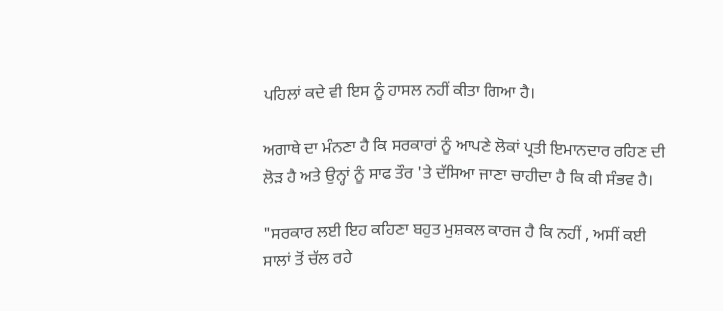ਪਹਿਲਾਂ ਕਦੇ ਵੀ ਇਸ ਨੂੰ ਹਾਸਲ ਨਹੀਂ ਕੀਤਾ ਗਿਆ ਹੈ।

ਅਗਾਥੇ ਦਾ ਮੰਨਣਾ ਹੈ ਕਿ ਸਰਕਾਰਾਂ ਨੂੰ ਆਪਣੇ ਲੋਕਾਂ ਪ੍ਰਤੀ ਇਮਾਨਦਾਰ ਰਹਿਣ ਦੀ ਲੋੜ ਹੈ ਅਤੇ ਉਨ੍ਹਾਂ ਨੂੰ ਸਾਫ ਤੌਰ 'ਤੇ ਦੱਸਿਆ ਜਾਣਾ ਚਾਹੀਦਾ ਹੈ ਕਿ ਕੀ ਸੰਭਵ ਹੈ।

"ਸਰਕਾਰ ਲਈ ਇਹ ਕਹਿਣਾ ਬਹੁਤ ਮੁਸ਼ਕਲ ਕਾਰਜ ਹੈ ਕਿ ਨਹੀਂ , ਅਸੀਂ ਕਈ ਸਾਲਾਂ ਤੋਂ ਚੱਲ ਰਹੇ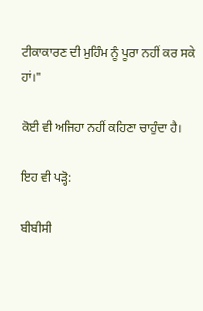ਟੀਕਾਕਾਰਣ ਦੀ ਮੁਹਿੰਮ ਨੂੰ ਪੂਰਾ ਨਹੀਂ ਕਰ ਸਕੇ ਹਾਂ।"

ਕੋਈ ਵੀ ਅਜਿਹਾ ਨਹੀਂ ਕਹਿਣਾ ਚਾਹੁੰਦਾ ਹੈ।

ਇਹ ਵੀ ਪੜ੍ਹੋ:

ਬੀਬੀਸੀ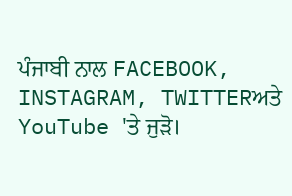ਪੰਜਾਬੀ ਨਾਲ FACEBOOK, INSTAGRAM, TWITTERਅਤੇ YouTube 'ਤੇ ਜੁੜੋ।